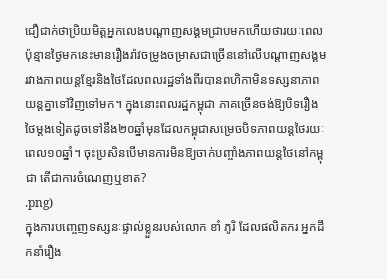ជឿជាក់ថាប្រិយមិត្តអ្នកលេងបណ្តាញសង្គមជ្រាបមកហើយថារយៈពេលប៉ុន្មានថ្ងៃមកនេះមានរឿងរ៉ាវចម្រូងចម្រាសជាច្រើននៅលើបណ្តាញសង្គមរវាងភាពយន្តខ្មែរនិងថៃដែលពលរដ្ឋទាំងពីរបានពហិកាមិនទស្សនាភាពយន្តគ្នាទៅវិញទៅមក។ ក្នុងនោះពលរដ្ឋកម្ពុជា ភាគច្រើនចង់ឱ្យបិទរឿងថៃម្តងទៀតដូចទៅនឹង២០ឆ្នាំមុនដែលកម្ពុជាសម្រេចបិទភាពយន្តថៃរយៈពេល១០ឆ្នាំ។ ចុះប្រសិនបើមានការមិនឱ្យចាក់បញ្ចាំងភាពយន្តថៃនៅកម្ពុជា តើជាការចំណេញឬខាត?
.png)
ក្នុងការបញ្ចេញទស្សនៈផ្ទាល់ខ្លួនរបស់លោក ខាំ ភូរិ ដែលផលិតករ អ្នកដឹកនាំរឿង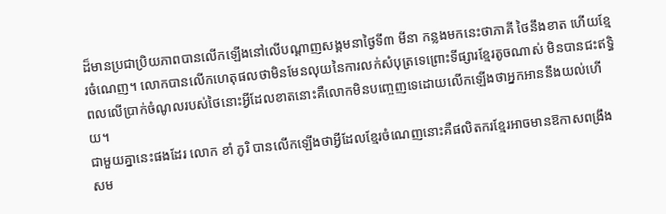ដ៏មានប្រជាប្រិយភាពបានលើកឡើងនៅលើបណ្តាញសង្គមនាថ្ងៃទី៣ មីនា កន្លងមកនេះថាភាគី ថៃនឹងខាត ហើយខ្មែរចំណេញ។ លោកបានលើកហេតុផលថាមិនមែនលុយនៃការលក់សំបុត្រទេព្រោះទីផ្សារខ្មែរតូចណាស់ មិនបានជះឥទ្ធិពលលើប្រាក់ចំណូលរបស់ថៃនោះអ្វីដែលខាតនោះគឺលោកមិនបញ្ចេញទេដោយលើកឡើងថាអ្នកអាននឹងយល់ហើយ។
ជាមួយគ្នានេះផងដែរ លោក ខាំ ភូរិ បានលើកឡើងថាអ្វីដែលខ្មែរចំណេញនោះគឺផលិតករខ្មែរអាចមានឱកាសពង្រឹងសម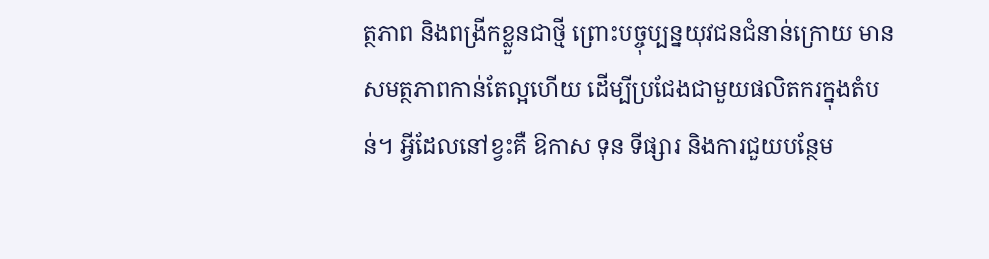ត្ថភាព និងពង្រីកខ្លួនជាថ្មី ព្រោះបច្ចុប្បន្នយុវជនជំនាន់ក្រោយ មានសមត្ថភាពកាន់តែល្អហើយ ដើម្បីប្រជែងជាមួយផលិតករក្នុងតំបន់។ អ្វីដែលនៅខ្វះគឺ ឱកាស ទុន ទីផ្សារ និងការជួយបន្ថែម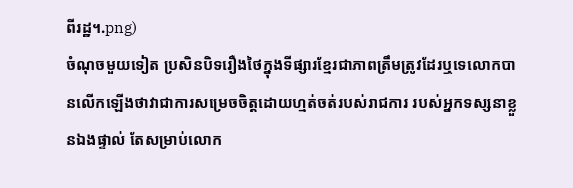ពីរដ្ឋ។.png)
ចំណុចមួយទៀត ប្រសិនបិទរឿងថៃក្នុងទីផ្សារខ្មែរជាភាពត្រឹមត្រូវដែរឬទេលោកបានលើកឡើងថាវាជាការសម្រេចចិត្តដោយហ្មត់ចត់របស់រាជការ របស់អ្នកទស្សនាខ្លួនឯងផ្ទាល់ តែសម្រាប់លោក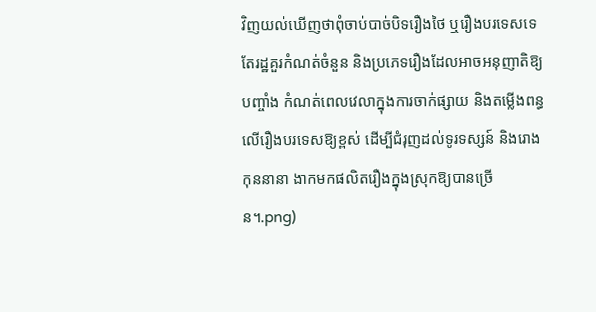វិញយល់ឃើញថាពុំចាប់បាច់បិទរឿងថៃ ឬរឿងបរទេសទេ តែរដ្ឋគួរកំណត់ចំនួន និងប្រភេទរឿងដែលអាចអនុញាតិឱ្យបញ្ចាំង កំណត់ពេលវេលាក្នុងការចាក់ផ្សាយ និងតម្លើងពន្ធលើរឿងបរទេសឱ្យខ្ពស់ ដើម្បីជំរុញដល់ទូរទស្សន៍ និងរោងកុននានា ងាកមកផលិតរឿងក្នុងស្រុកឱ្យបានច្រើន។.png)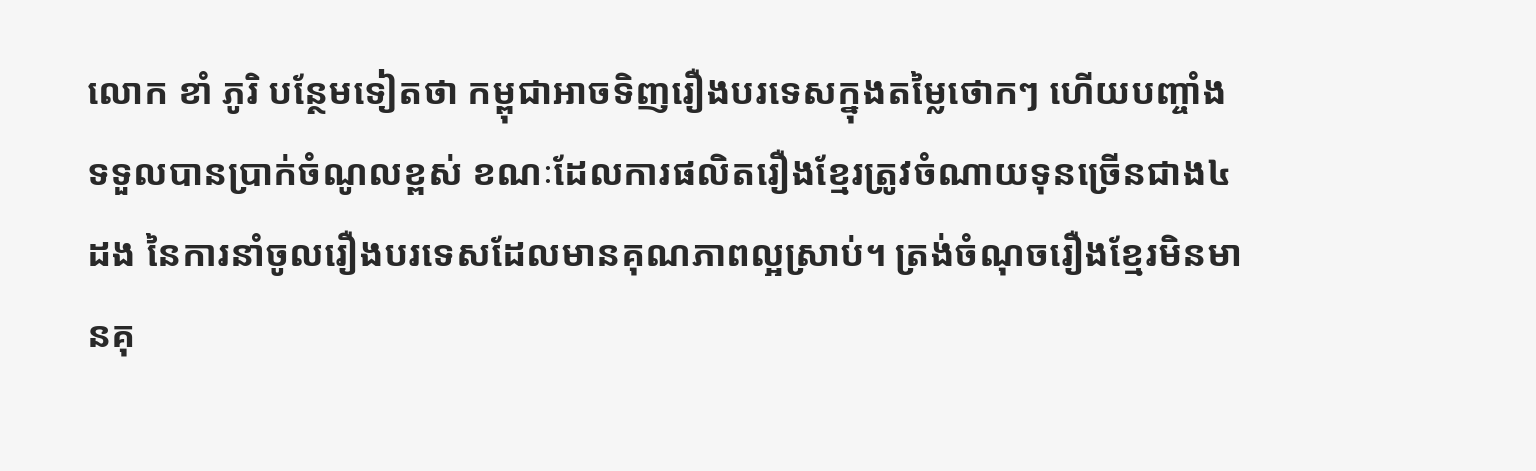លោក ខាំ ភូរិ បន្ថែមទៀតថា កម្ពុជាអាចទិញរឿងបរទេសក្នុងតម្លៃថោកៗ ហើយបញ្ចាំងទទួលបានប្រាក់ចំណូលខ្ពស់ ខណៈដែលការផលិតរឿងខ្មែរត្រូវចំណាយទុនច្រើនជាង៤ដង នៃការនាំចូលរឿងបរទេសដែលមានគុណភាពល្អស្រាប់។ ត្រង់ចំណុចរឿងខ្មែរមិនមានគុ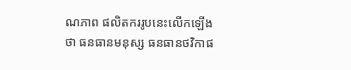ណភាព ផលិតកររូបនេះលើកឡើងថា ធនធានមនុស្ស ធនធានថវិកាផ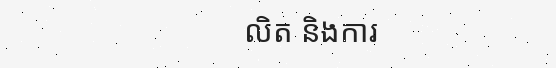លិត និងការ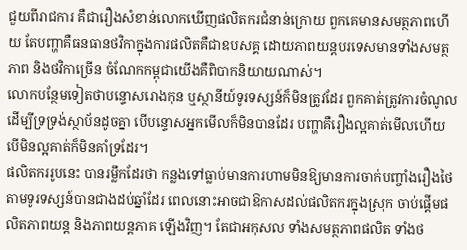ជួយពីរាជការ គឺជារឿងសំខាន់លោកឃើញផលិតករជំនាន់ក្រោយ ពួកគេមានសមត្ថភាពហើយ តែបញ្ហាគឺធនធានថវិកាក្នុងការផលិតគឺជាឧបសគ្គ ដោយភាពយន្តបរទេសមានទាំងសមត្ថភាព និងថវិកាច្រើន ចំណែកកម្ពុជាយើងគឺពិបាកនិយាយណាស់។
លោកបន្ថែមទៀតថាបន្ទោសរោងកុន ឬស្ថានីយ៍ទូរទស្សន៍ក៏មិនត្រូវដែរ ពួកគាត់ត្រូវការចំណូលដើម្បីទ្រទ្រង់ស្ថាប័នដូចគ្នា បើបន្ទោសអ្នកមើលក៏មិនបានដែរ បញ្ហាគឺរឿងល្អគាត់មើលហើយ បើមិនល្អគាត់ក៏មិនគាំទ្រដែរ។
ផលិតកររូបនេះ បានរម្លឹកដែរថា កន្លងទៅធ្លាប់មានការហាមមិនឱ្យមានការចាក់បញ្ចាំងរឿងថៃតាមទូរទស្សន៍បានជាងដប់ឆ្នាំដែរ ពេលនោះអាចជាឱកាសដល់ផលិតករក្នុងស្រុក ចាប់ផ្តើមផលិតភាពយន្ត និងភាពយន្តភាគ ឡើងវិញ។ តែជាអកុសល ទាំងសមត្ថភាពផលិត ទាំងថ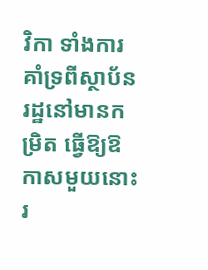វិកា ទាំងការគាំទ្រពីស្ថាប័នរដ្ឋនៅមានកម្រិត ធ្វើឱ្យឱកាសមួយនោះ រ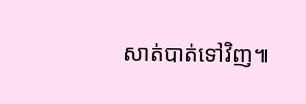សាត់បាត់ទៅវិញ៕